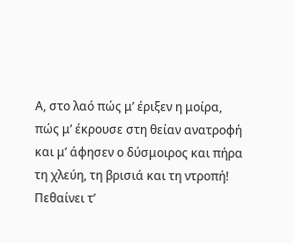Α, στο λαό πώς μ’ έριξεν η μοίρα,
πώς μ’ έκρουσε στη θείαν ανατροφή
και μ’ άφησεν ο δύσμοιρος και πήρα
τη χλεύη, τη βρισιά και τη ντροπή!
Πεθαίνει τ’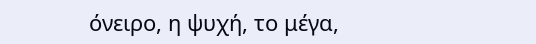όνειρο, η ψυχή, το μέγα,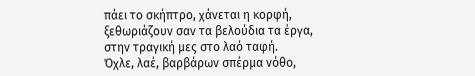πάει το σκήπτρο, χάνεται η κορφή,
ξεθωριάζουν σαν τα βελούδια τα έργα,
στην τραγική μες στο λαό ταφή.
Όχλε, λαέ, βαρβάρων σπέρμα νόθο,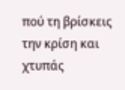πού τη βρίσκεις την κρίση και χτυπάς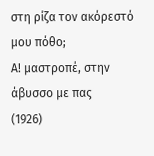στη ρίζα τον ακόρεστό μου πόθο;
Α! μαστροπέ, στην άβυσσο με πας
(1926)